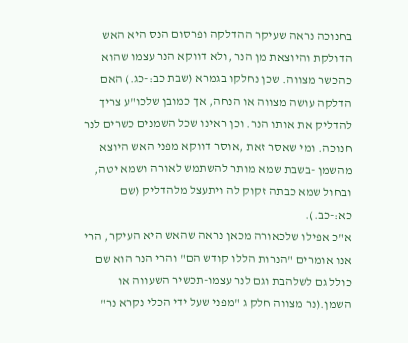בחנוכה נראה שעיקר ההדלקה ופרסום הנס היא האש הדולקת והיוצאת מן הנר ,ולא דווקא הנר עצמו שהוא כהכשר מצווה. שכן נחלקו בגמרא (שבת כב:-כג.) האם הדלקה עושה מצווה או הנחה, אך כמובן שלכו"ע צריך להדליק את אותו הנר. וכן ראינו שכל השמנים כשרים לנר חנוכה. ומי שאסר זאת ,אוסר דווקא מפני האש היוצא מהשמן -בשבת שמא מותר להשתמש לאורה ושמא יטה, ובחול שמא כבתה זקוק לה ויתעצל מלהדליק (שם כא:-כב.).
א"כ אפילו שלכאורה מכאן נראה שהאש היא העיקר, הרי אנו אומרים "הנרות הללו קודש הם" והרי הנר הוא שם כולל גם לשלהבת וגם לנר עצמו-תכשיר השעווה או השמן.(נר מצווה חלק ג "מפני שעל ידי הכלי נקרא נר"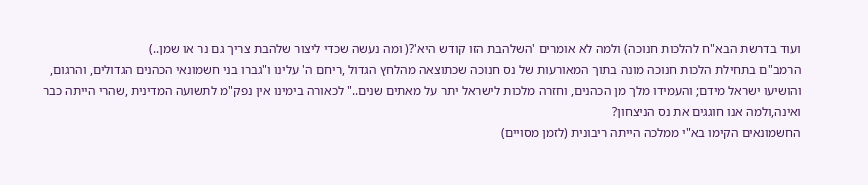ועוד בדרשת הבא"ח להלכות חנוכה) ולמה לא אומרים 'השלהבת הזו קודש היא'?( ומה נעשה שכדי ליצור שלהבת צריך גם נר או שמן..)
הרמב"ם בתחילת הלכות חנוכה מונה בתוך המאורעות של נס חנוכה שכתוצאה מהלחץ הגדול ,ריחם ה' עלינו ו"גברו בני חשמונאי הכהנים הגדולים, והרגום, והושיעו ישראל מידם; והעמידו מלך מן הכהנים, וחזרה מלכות לישראל יתר על מאתים שנים.." לכאורה בימינו אין נפק"מ לתשועה המדינית ,שהרי הייתה כבר ואינה,ולמה אנו חוגגים את נס הניצחון?
החשמונאים הקימו בא"י ממלכה הייתה ריבונית (לזמן מסויים)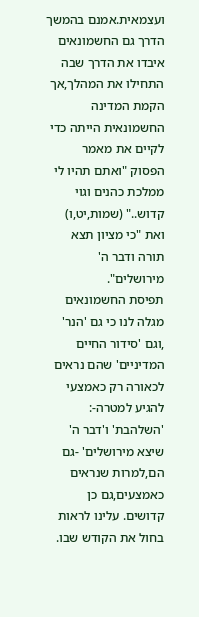ועצמאית.אמנם בהמשך הדרך גם החשמונאים איבדו את הדרך שבה התחילו את המהלך,אך הקמת המדינה החשמונאית הייתה כדי לקיים את מאמר הפסוק "ואתם תהיו לי ממלכת כהנים וגוי קדוש.." (שמות,יט,ו) ואת "כי מציון תצא תורה ודבר ה' מירושלים".
תפיסת החשמונאים מגלה לנו כי גם 'הנר' ,וגם 'סידור החיים המדיניים' שהם נראים לכאורה רק כאמצעי להגיע למטרה-: 'השלהבת' ו'דבר ה' שיצא מירושלים' -גם הם,למרות שנראים כאמצעים,גם כן קדושים. עלינו לראות בחול את הקודש שבו.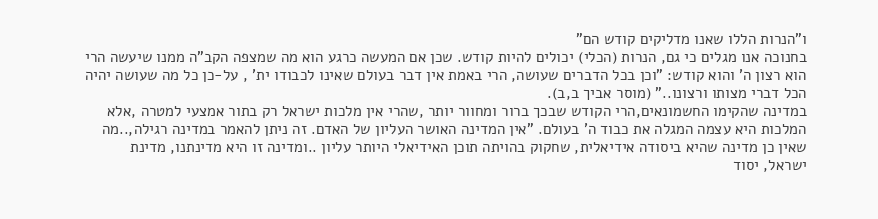ו"הנרות הללו שאנו מדליקים קודש הם"
בחנוכה אנו מגלים כי גם, הנרות (הכלי) יכולים להיות קודש. שכן אם המעשה כרגע הוא מה שמצפה הקב"ה ממנו שיעשה הרי הוא רצון ה' והוא קודש: "וכן בכל הדברים שעושה, הרי באמת אין דבר בעולם שאינו לכבודו ית' , על-כן כל מה שעושה יהיה הכל דברי מצותו ורצונו.." (מוסר אביך ב,ב).
במדינה שהקימו החשמונאים,הרי הקודש שבכך ברור ומחוור יותר ,שהרי אין מלכות ישראל רק בתור אמצעי למטרה ,אלא המלכות היא עצמה המגלה את כבוד ה' בעולם. "אין המדינה האושר העליון של האדם. זה ניתן להאמר במדינה רגילה,..מה שאין כן מדינה שהיא ביסודה אידיאלית, שחקוק בהויתה תוכן האידיאלי היותר עליון ..ומדינה זו היא מדינתנו, מדינת ישראל, יסוד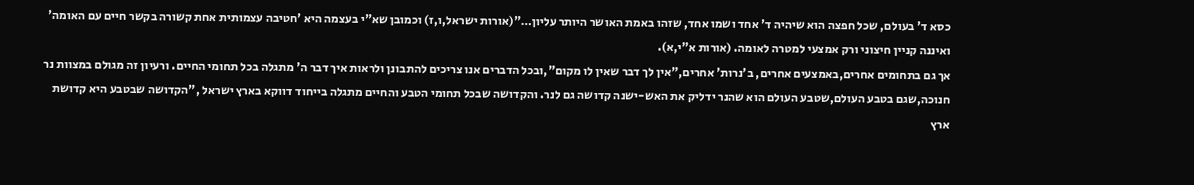כסא ד' בעולם, שכל חפצה הוא שיהיה ד' אחד ושמו אחד, שזהו באמת האושר היותר עליון…"(אורות ישראל,ו,ז) וכמובן שא"י בעצמה היא 'חטיבה עצמותית אחת קשורה בקשר חיים עם האומה' ואיננה קניין חיצוני ורק אמצעי למטרה לאומה. (אורות א"י,א).
אך גם בתחומים אחרים,באמצעים אחרים, ב'נרות' אחרים,"אין לך דבר שאין לו מקום",ובכל הדברים אנו צריכים להתבונן ולראות איך דבר ה' מתגלה בכל תחומי החיים. ורעיון זה מגולם במצוות נר חנוכה,שגם בטבע העולם,שטבע העולם הוא שהנר ידליק את האש-ישנה קדושה גם לנר. והקדושה שבכל תחומי הטבע והחיים מתגלה בייחוד דווקא בארץ ישראל ,"הקדושה שבטבע היא קדושת ארץ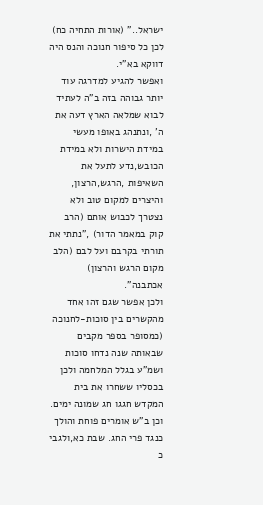ישראל.." (אורות התחיה כח) לכן כל סיפור חנוכה והנס היה דווקא בא"י.
ואפשר להגיע למדרגה עוד יותר גבוהה בזה ב"ה לעתיד לבוא שמלאה הארץ דעה את ה' ,ונתנהג באופו מעשי במידת הישרות ולא במידת הכובש,נדע לתעל את השאיפות ,הרגש,הרצון, והיצרים למקום טוב ולא נצטרך לכבוש אותם (הרב קוק במאמר הדור) ,"נתתי את תורתי בקרבם ועל לבם (הלב מקום הרגש והרצון) אכתבנה".
ולכן אפשר שגם זהו אחד מהקשרים בין סוכות-לחנוכה (כמסופר בספר מקבים שבאותה שנה נדחו סוכות ושמ"ע בגלל המלחמה ולכן בכסליו ששחרו את בית המקדש חגגו חג שמונה ימים. וכן ב"ש אומרים פוחת והולך כנגד פרי החג. שבת כא,ולגבי כ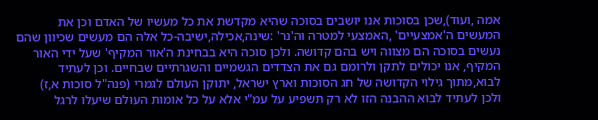אמה ,ועוד),שכן בסוכות אנו יושבים בסוכה שהיא מקדשת את כל מעשיו של האדם וכן את המעשים ה'אמצעיים' ,האמצעי למטרה וה'נר' :שינה,אכילה,ישיבה-כל אלה הם מעשים שכיוון שהם נעשים בסוכה הם מצווה ויש בהם קדושה. ולכן סוכה היא בבחינת ה'אור המקיף' שעל ידי האור המקיף, אנו יכולים לתקן ולרומם גם את הצדדים הגשמיים והשגרתיים שבחיים. וכן לעתיד לבוא,מתוך גילוי הקדושה של חג הסוכות וארץ ישראל, יתוקן העולם לגמרי (פנה"ל סוכות א,ז)
ולכן לעתיד לבוא ההבנה הזו לא רק תשפיע על עמ"י אלא על כל אומות העולם שיעלו לרגל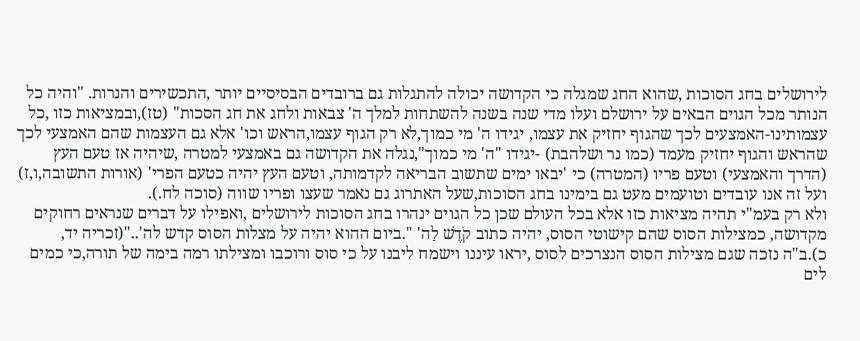לירושלים בחג הסוכות ,שהוא החג שמגלה כי הקדושה יכולה להתגלות גם ברובדים הבסיסיים יותר ,התכשירים והנרות. "והיה כל הנותר מכל הגוים הבאים על ירושלם ועלו מדי שנה בשנה להשתחות למלך ה' צבאות ולחג את חג הסכות" (טז),ובמציאות כזו ,כל עצמותינו-האמצעים לכך שהגוף יחזיק את עצמו, יגידו ה' מי כמוך,לא רק הגוף עצמו,הראש וכו' אלא גם העצמות שהם האמצעי לכך שהראש והגוף יחזיק מעמד (כמו נר ושלהבת) -יגידו "ה' מי כמוך",נגלה את הקדושה גם באמצעי למטרה ,שיהיה אז טעם העץ (הדרך והאמצעי) וטעם פריו (המטרה) כי 'יבאו ימים שתשוב הבריאה לקדמותה, וטעם העץ יהיה כטעם הפרי' (אורות התשובה,ו,ז) ועל זה אנו עובדים וטועמים מעט גם בימינו בחג הסוכות,שעל האתרוג גם נאמר שעצו ופריו שווה (סוכה לח.).
ולא רק בעמ"י תהיה מציאות כזו אלא בכל העולם שכן כל הגוים ינהרו בחג הסוכות לירושלים ,ואפילו על דברים שנראים רחוקים מקדושה, כמצילות הסוס שהם קישוטי הסוס, יהיה כתוב קֹדֶשׁ לַה' ".ביום ההוא יהיה על מצלות הסוס קדש לה'.."(זכריה יד, כ).ב"ה נזכה שגם מצילות הסוס הנצרכים לסוס ,יראו עיננו וישמח ליבנו על כי סוס ורוכבו ומצילתו רמה בימה של תורה,כי כמים לים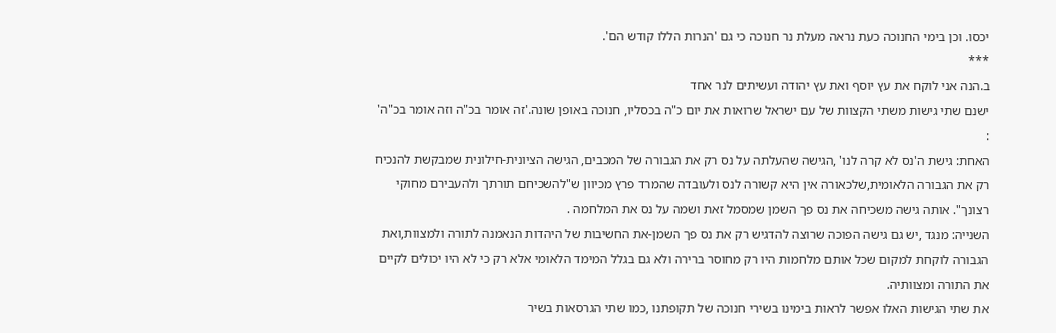יכסו. וכן בימי החנוכה כעת נראה מעלת נר חנוכה כי גם 'הנרות הללו קודש הם'.
***
ב.הנה אני לוקח את עץ יוסף ואת עץ יהודה ועשיתים לנר אחד
ישנם שתי גישות משתי הקצוות של עם ישראל שרואות את יום כ"ה בכסליו, חנוכה באופן שונה.'זה אומר בכ"ה וזה אומר בכ"ה' :
האחת: גישת ה'נס לא קרה לנו' ,הגישה שהעלתה על נס רק את הגבורה של המכבים, הגישה הציונית-חילונית שמבקשת להנכיח רק את הגבורה הלאומית,שלכאורה אין היא קשורה לנס ולעובדה שהמרד פרץ מכיוון ש"להשכיחם תורתך ולהעבירם מחוקי רצונך". אותה גישה משכיחה את נס פך השמן שמסמל זאת ושמה על נס את המלחמה .
השנייה: מנגד ,יש גם גישה הפוכה שרוצה להדגיש רק את נס פך השמן-את החשיבות של היהדות הנאמנה לתורה ולמצוות,ואת הגבורה לוקחת למקום שכל אותם מלחמות היו רק מחוסר ברירה ולא גם בגלל המימד הלאומי אלא רק כי לא היו יכולים לקיים את התורה ומצוותיה.
את שתי הגישות האלו אפשר לראות בימינו בשירי חנוכה של תקופתנו ,כמו שתי הגרסאות בשיר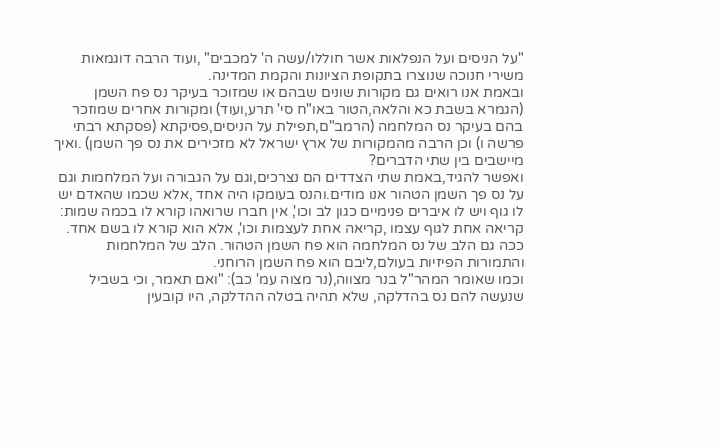"על הניסים ועל הנפלאות אשר חוללו/עשה ה' למכבים" ,ועוד הרבה דוגמאות משירי חנוכה שנוצרו בתקופת הציונות והקמת המדינה.
ובאמת אנו רואים גם מקורות שונים שבהם או שמזוכר בעיקר נס פח השמן (הגמרא בשבת כא והלאה,הטור באו"ח סי' תרע,ועוד) ומקורות אחרים שמוזכר בהם בעיקר נס המלחמה (הרמב"ם,תפילת על הניסים,פסיקתא (פסקתא רבתי פרשה ו) וכן הרבה מהמקורות של ארץ ישראל לא מזכירים את נס פך השמן) .ואיך מיישבים בין שתי הדברים?
ואפשר להגיד,באמת שתי הצדדים הם נצרכים,וגם על הגבורה ועל המלחמות וגם על נס פך השמן הטהור אנו מודים.והנס בעומקו היה אחד ,אלא שכמו שהאדם יש לו גוף ויש לו איברים פנימיים כגון לב וכו', אין חברו שרואהו קורא לו בכמה שמות: קריאה אחת לגוף עצמו ,קריאה אחת לעצמות וכו', אלא הוא קורא לו בשם אחד. ככה גם הלב של נס המלחמה הוא פח השמן הטהור. הלב של המלחמות והתמורות הפיזיות בעולם,ליבם הוא פח השמן הרוחני.
וכמו שאומר המהר"ל בנר מצווה,(נר מצוה עמ' כב): "ואם תאמר, וכי בשביל שנעשה להם נס בהדלקה, שלא תהיה בטלה ההדלקה, היו קובעין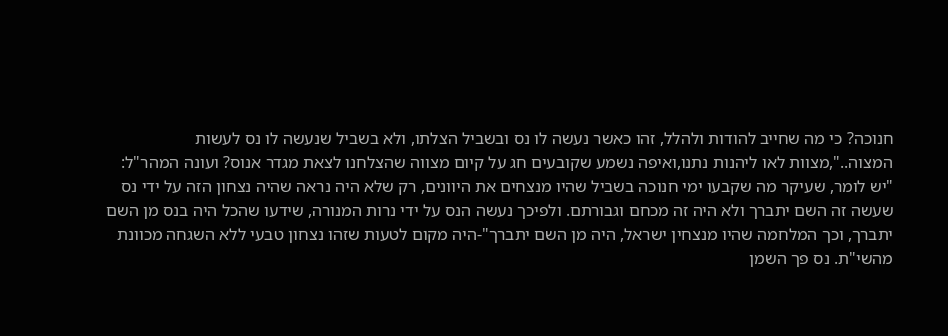חנוכה? כי מה שחייב להודות ולהלל, זהו כאשר נעשה לו נס ובשביל הצלתו, ולא בשביל שנעשה לו נס לעשות המצוה..",מצוות לאו ליהנות נתנו,ואיפה נשמע שקובעים חג על קיום מצווה שהצלחנו לצאת מגדר אנוס? ועונה המהר"ל:
"יש לומר, שעיקר מה שקבעו ימי חנוכה בשביל שהיו מנצחים את היוונים, רק שלא היה נראה שהיה נצחון הזה על ידי נס שעשה זה השם יתברך ולא היה זה מכחם וגבורתם. ולפיכך נעשה הנס על ידי נרות המנורה, שידעו שהכל היה בנס מן השם יתברך, וכך המלחמה שהיו מנצחין ישראל, היה מן השם יתברך"-היה מקום לטעות שזהו נצחון טבעי ללא השגחה מכוונת מהשי"ת. נס פך השמן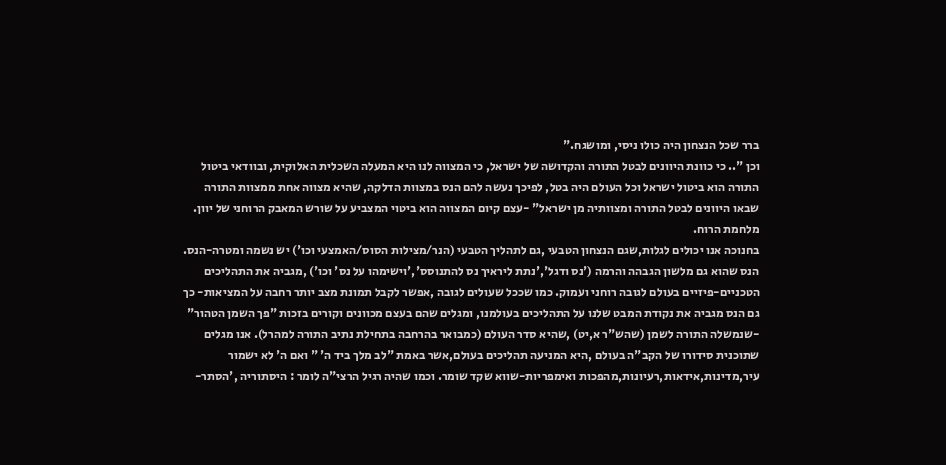ברר שכל הנצחון היה כולו ניסי, ומושגח."
וכן ".. כי כוונת היוונים לבטל התורה והקדושה של ישראל, כי המצווה לנו היא המעלה השכלית האלוקית, ובוודאי ביטול התורה הוא ביטול ישראל וכל העולם היה בטל, לפיכך נעשה להם הנס במצוות הדלקה, שהיא מצווה אחת ממצוות התורה שבאו היוונים לבטל התורה ומצוותיה מן ישראל" -עצם קיום המצווה הוא ביטוי המצביע על שורש המאבק הרוחני של יוון. מלחמת הרוח.
בחנוכה אנו יכולים לגלות,שגם הנצחון הטבעי ,גם לתהליך הטבעי (הנר/מצילות הסוס/האמצעי וכו') יש נשמה ומטרה-הנס.
הנס שהוא גם מלשון הגבהה והרמה ('נס ודגל','נתת ליראיך נס להתנוסס','וישימהו על נס' וכו') ,מגביה את התהליכים הטכניים-פיזיים בעולם לגובה רוחני ועמוק. כמו שככל שעולים לגובה ,אפשר לקבל תמונת מצב יותר רחבה על המציאות- כך גם הנס מגביה את נקודת המבט שלנו על התהליכים בעולמנו, ומגלים שהם בעצם מכוונים וקורים בזכות "פך השמן הטהור" -שנמשלה התורה לשמן (שהש"ר א,יט) ,שהיא סדר העולם (כמבואר בהרחבה בתחילת נתיב התורה למהרל). אנו מגלים שתוכנית סידורו של הקב"ה בעולם ,היא המניעה תהליכים בעולם,אשר באמת "לב מלך ביד ה' " ואם ה' לא ישמור עיר,מדינות,אידאות,רעיונות,מהפכות ואימפריות-שווא שקד שומר. וכמו שהיה רגיל הרצי"ה לומר : היסתוריה ,'הסתר-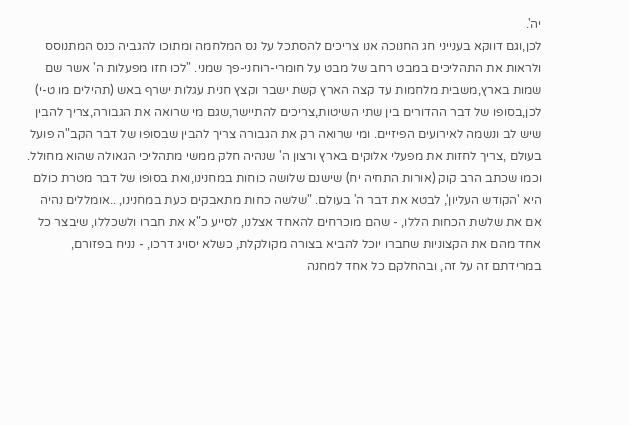יה'.
לכן,וגם דווקא בענייני חג החנוכה אנו צריכים להסתכל על נס המלחמה ומתוכו להגביה כנס המתנוסס ולראות את התהליכים במבט רחב של מבט על חומרי-רוחני-פך שמני. "לכו חזו מפעלות ה' אשר שם שמות בארץ,משבית מלחמות עד קצה הארץ קשת ישבר וקצץ חנית עגלות ישרף באש (תהילים מו ט-י)
לכן,בסופו של דבר ההדורים בין שתי השיטות,צריכים להתיישר,שגם מי שרואה את הגבורה,צריך להבין שיש לב ונשמה לאירועים הפיזיים. ומי שרואה רק את הגבורה צריך להבין שבסופו של דבר הקב"ה פועל בעולם ,צריך לחזות את מפעלי אלוקים בארץ ורצון ה' שנהיה חלק ממשי מתהליכי הגאולה שהוא מחולל. וכמו שכתב הרב קוק (אורות התחיה יח) שישנם שלושה כוחות במחנינו,ואת בסופו של דבר מטרת כולם היא 'הקודש העליון', לבטא את דבר ה' בעולם. "שלשה כחות מתאבקים כעת במחנינו, ..אומללים נהיה אם את שלשת הכחות הללו, - שהם מוכרחים להאחד אצלנו, לסייע כ"א את חברו ולשכללו, שיבצר כל אחד מהם את הקצוניות שחברו יוכל להביא בצורה מקולקלת, כשלא יסויג דרכו, - נניח בפזורם, במרידתם זה על זה, ובהחלקם כל אחד למחנה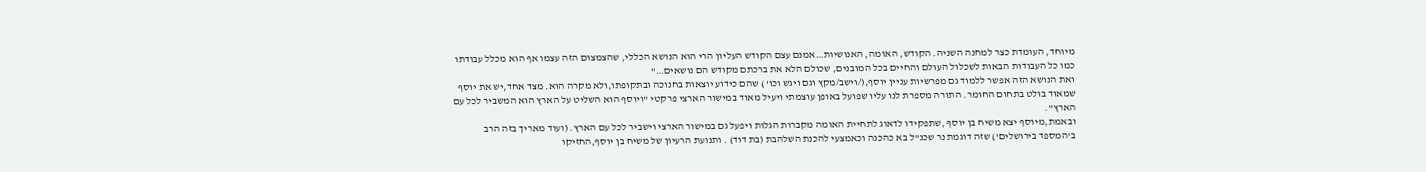מיוחד, העומדת כצר למחנה השניה. הקודש, האומה, האנושיות…אמנם עצם הקודש העליון הרי הוא הנושא הכללי, שהצמצום הזה עצמו אף הוא מכלל עבודתו כמו כל העבודות הבאות לשכלול העולם והחיים בכל המובנים, שכולם הלא את ברכתם מקודש הם נושאים…"
ואת הנושא הזה אפשר ללמוד גם מפרשיות עניין יוסף,(/וישב/מקץ וגם ויגש וכו' ) שהם כידוע יוצאות בחנוכה ובתקופתו,ולא מקרה הוא. מצד אחד,יש את יוסף שמאוד בולט בתחום החומר. התורה מספרת לנו עליו שפועל באופן עוצמתי ויעיל מאוד במישור הארצי פרקטי "ויוסף הוא השליט על הארץ הוא המשביר לכל עם הארץ".
ובאמת,מיוסף יצא משיח בן יוסף ,שתפקידו לדאוג לתחיית האומה מקברות הגלות ויפעל גם במישור הארצי וישביר לכל עם הארץ. (ועוד מאריך בזה הרב ב'המספד בירושלים') שזה דוגמת נר שכנ"ל בא כהכנה וכאמצעי להכנת השלהבת (בת דוד) . ותנועת הרעיון של משיח בן יוסף,החזיקו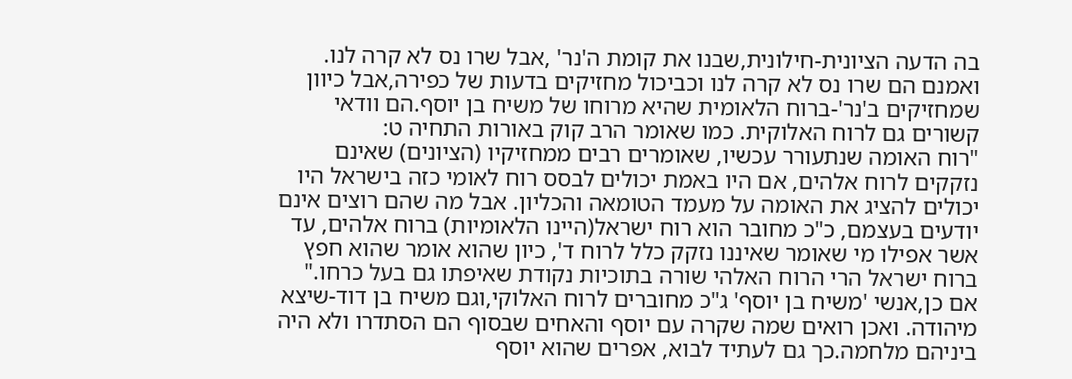בה הדעה הציונית-חילונית,שבנו את קומת ה'נר' ,אבל שרו נס לא קרה לנו. ואמנם הם שרו נס לא קרה לנו וכביכול מחזיקים בדעות של כפירה,אבל כיוון שמחזיקים ב'נר'-ברוח הלאומית שהיא מרוחו של משיח בן יוסף.הם וודאי קשורים גם לרוח האלוקית. כמו שאומר הרב קוק באורות התחיה ט:
"רוח האומה שנתעורר עכשיו, שאומרים רבים ממחזיקיו (הציונים) שאינם נזקקים לרוח אלהים, אם היו באמת יכולים לבסס רוח לאומי כזה בישראל היו יכולים להציג את האומה על מעמד הטומאה והכליון. אבל מה שהם רוצים אינם יודעים בעצמם, כ"כ מחובר הוא רוח ישראל(היינו הלאומיות) ברוח אלהים, עד אשר אפילו מי שאומר שאיננו נזקק כלל לרוח ד', כיון שהוא אומר שהוא חפץ ברוח ישראל הרי הרוח האלהי שורה בתוכיות נקודת שאיפתו גם בעל כרחו."
אם כן,אנשי 'משיח בן יוסף' ג"כ מחוברים לרוח האלוקי,וגם משיח בן דוד-שיצא מיהודה. ואכן רואים שמה שקרה עם יוסף והאחים שבסוף הם הסתדרו ולא היה ביניהם מלחמה.כך גם לעתיד לבוא, אפרים שהוא יוסף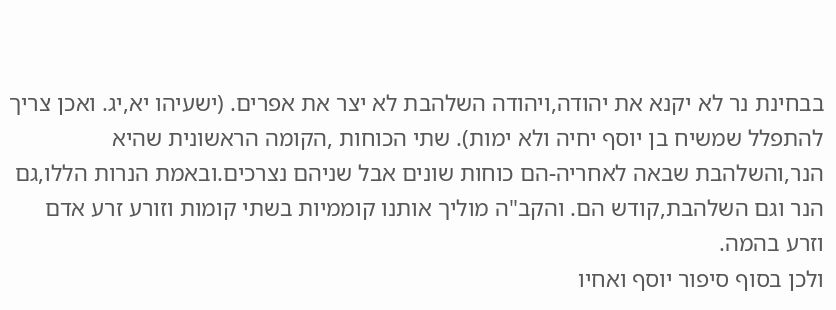בבחינת נר לא יקנא את יהודה,ויהודה השלהבת לא יצר את אפרים. (ישעיהו יא,יג. ואכן צריך להתפלל שמשיח בן יוסף יחיה ולא ימות). שתי הכוחות ,הקומה הראשונית שהיא הנר,והשלהבת שבאה לאחריה-הם כוחות שונים אבל שניהם נצרכים.ובאמת הנרות הללו,גם הנר וגם השלהבת,קודש הם. והקב"ה מוליך אותנו קוממיות בשתי קומות וזורע זרע אדם וזרע בהמה.
ולכן בסוף סיפור יוסף ואחיו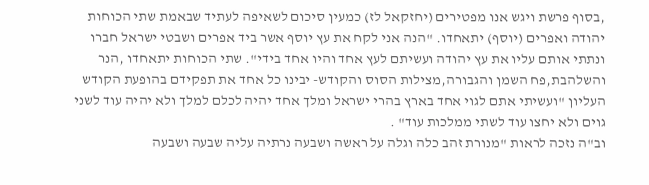,בסוף פרשת ויגש אנו מפטירים (יחזקאל לז) כמעין סיכום לשאיפה לעתיד שבאמת שתי הכוחות יהודה ואפרים (יוסף) יתאחדו. "הנה אני לקח את עץ יוסף אשר ביד אפרים ושבטי ישראל חברו ונתתי אותם עליו את עץ יהודה ועשיתם לעץ אחד והיו אחד בידי". שתי הכוחות יתאחדו ,הנר והשלהבת,פח השמן והגבורה,מצילות הסוס והקודש- יבינו כל אחד את תפקידם בהופעת הקודש העליון "ועשיתי אתם לגוי אחד בארץ בהרי ישראל ומלך אחד יהיה לכלם למלך ולא יהיה עוד לשני גוים ולא יחצו עוד לשתי ממלכות עוד" .
וב"ה נזכה לראות "מנורת זהב כלה וגלה על ראשה ושבעה נרתיה עליה שבעה ושבעה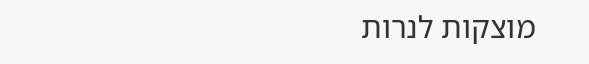מוצקות לנרות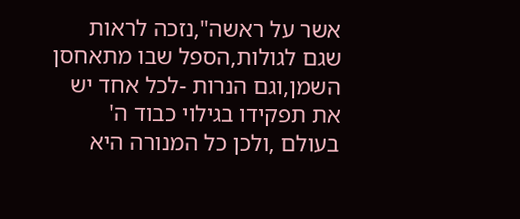אשר על ראשה",נזכה לראות שגם לגולות,הספל שבו מתאחסן השמן,וגם הנרות -לכל אחד יש את תפקידו בגילוי כבוד ה' בעולם ,ולכן כל המנורה היא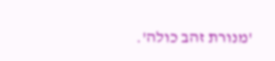'מנורת זהב כולה'.